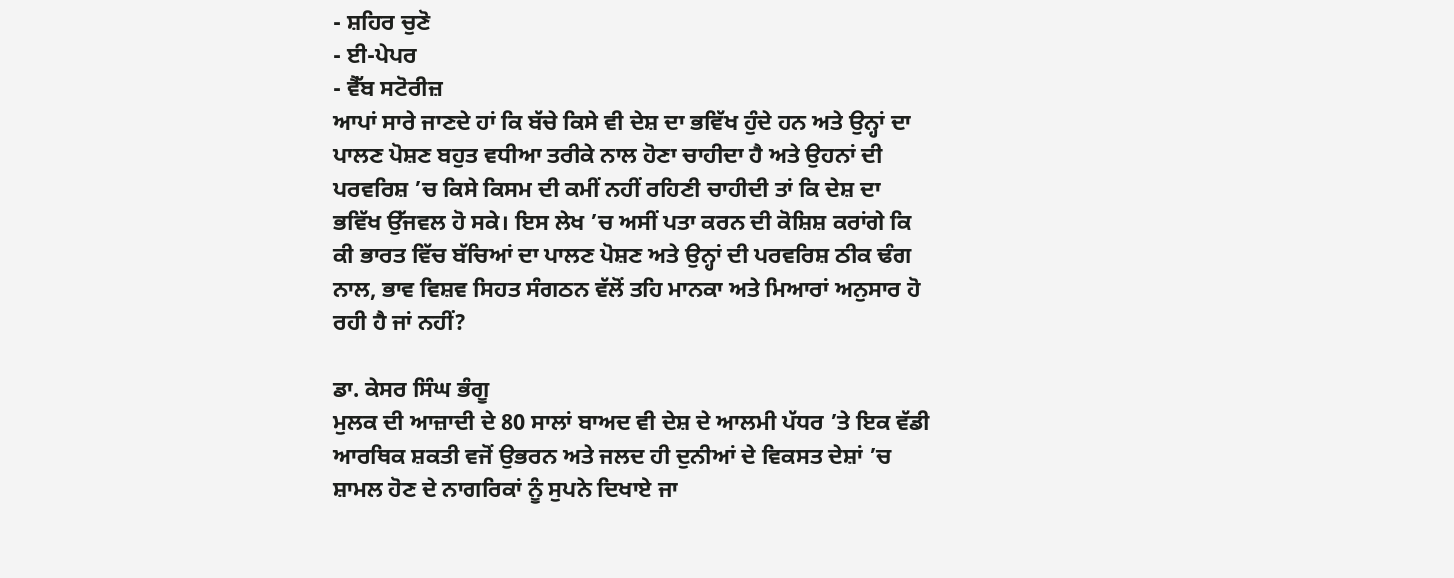- ਸ਼ਹਿਰ ਚੁਣੋ
- ਈ-ਪੇਪਰ
- ਵੈੱਬ ਸਟੋਰੀਜ਼
ਆਪਾਂ ਸਾਰੇ ਜਾਣਦੇ ਹਾਂ ਕਿ ਬੱਚੇ ਕਿਸੇ ਵੀ ਦੇਸ਼ ਦਾ ਭਵਿੱਖ ਹੁੰਦੇ ਹਨ ਅਤੇ ਉਨ੍ਹਾਂ ਦਾ ਪਾਲਣ ਪੋਸ਼ਣ ਬਹੁਤ ਵਧੀਆ ਤਰੀਕੇ ਨਾਲ ਹੋਣਾ ਚਾਹੀਦਾ ਹੈ ਅਤੇ ਉਹਨਾਂ ਦੀ ਪਰਵਰਿਸ਼ ’ਚ ਕਿਸੇ ਕਿਸਮ ਦੀ ਕਮੀਂ ਨਹੀਂ ਰਹਿਣੀ ਚਾਹੀਦੀ ਤਾਂ ਕਿ ਦੇਸ਼ ਦਾ ਭਵਿੱਖ ਉੱਜਵਲ ਹੋ ਸਕੇ। ਇਸ ਲੇਖ ’ਚ ਅਸੀਂ ਪਤਾ ਕਰਨ ਦੀ ਕੋਸ਼ਿਸ਼ ਕਰਾਂਗੇ ਕਿ ਕੀ ਭਾਰਤ ਵਿੱਚ ਬੱਚਿਆਂ ਦਾ ਪਾਲਣ ਪੋਸ਼ਣ ਅਤੇ ਉਨ੍ਹਾਂ ਦੀ ਪਰਵਰਿਸ਼ ਠੀਕ ਢੰਗ ਨਾਲ, ਭਾਵ ਵਿਸ਼ਵ ਸਿਹਤ ਸੰਗਠਨ ਵੱਲੋਂ ਤਹਿ ਮਾਨਕਾ ਅਤੇ ਮਿਆਰਾਂ ਅਨੁਸਾਰ ਹੋ ਰਹੀ ਹੈ ਜਾਂ ਨਹੀਂ?

ਡਾ. ਕੇਸਰ ਸਿੰਘ ਭੰਗੂ
ਮੁਲਕ ਦੀ ਆਜ਼ਾਦੀ ਦੇ 80 ਸਾਲਾਂ ਬਾਅਦ ਵੀ ਦੇਸ਼ ਦੇ ਆਲਮੀ ਪੱਧਰ ’ਤੇ ਇਕ ਵੱਡੀ ਆਰਥਿਕ ਸ਼ਕਤੀ ਵਜੋਂ ਉਭਰਨ ਅਤੇ ਜਲਦ ਹੀ ਦੁਨੀਆਂ ਦੇ ਵਿਕਸਤ ਦੇਸ਼ਾਂ ’ਚ ਸ਼ਾਮਲ ਹੋਣ ਦੇ ਨਾਗਰਿਕਾਂ ਨੂੰ ਸੁਪਨੇ ਦਿਖਾਏ ਜਾ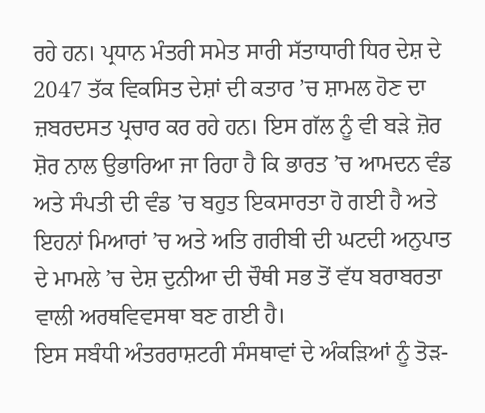ਰਹੇ ਹਨ। ਪ੍ਰਧਾਨ ਮੰਤਰੀ ਸਮੇਤ ਸਾਰੀ ਸੱਤਾਧਾਰੀ ਧਿਰ ਦੇਸ਼ ਦੇ 2047 ਤੱਕ ਵਿਕਸਿਤ ਦੇਸ਼ਾਂ ਦੀ ਕਤਾਰ ’ਚ ਸ਼ਾਮਲ ਹੋਣ ਦਾ ਜ਼ਬਰਦਸਤ ਪ੍ਰਚਾਰ ਕਰ ਰਹੇ ਹਨ। ਇਸ ਗੱਲ ਨੂੰ ਵੀ ਬੜੇ ਜ਼ੋਰ ਸ਼ੋਰ ਨਾਲ ਉਭਾਰਿਆ ਜਾ ਰਿਹਾ ਹੈ ਕਿ ਭਾਰਤ ’ਚ ਆਮਦਨ ਵੰਡ ਅਤੇ ਸੰਪਤੀ ਦੀ ਵੰਡ ’ਚ ਬਹੁਤ ਇਕਸਾਰਤਾ ਹੋ ਗਈ ਹੈ ਅਤੇ ਇਹਨਾਂ ਮਿਆਰਾਂ ’ਚ ਅਤੇ ਅਤਿ ਗਰੀਬੀ ਦੀ ਘਟਦੀ ਅਨੁਪਾਤ ਦੇ ਮਾਮਲੇ ’ਚ ਦੇਸ਼ ਦੁਨੀਆ ਦੀ ਚੌਥੀ ਸਭ ਤੋਂ ਵੱਧ ਬਰਾਬਰਤਾ ਵਾਲੀ ਅਰਥਵਿਵਸਥਾ ਬਣ ਗਈ ਹੈ।
ਇਸ ਸਬੰਧੀ ਅੰਤਰਰਾਸ਼ਟਰੀ ਸੰਸਥਾਵਾਂ ਦੇ ਅੰਕੜਿਆਂ ਨੂੰ ਤੋੜ-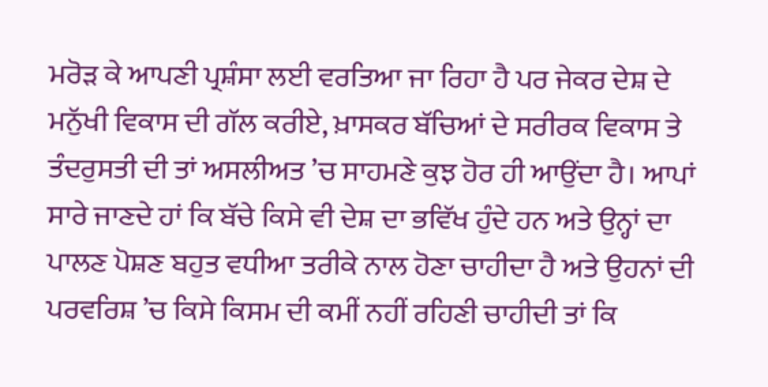ਮਰੋੜ ਕੇ ਆਪਣੀ ਪ੍ਰਸ਼ੰਸਾ ਲਈ ਵਰਤਿਆ ਜਾ ਰਿਹਾ ਹੈ ਪਰ ਜੇਕਰ ਦੇਸ਼ ਦੇ ਮਨੁੱਖੀ ਵਿਕਾਸ ਦੀ ਗੱਲ ਕਰੀਏ, ਖ਼ਾਸਕਰ ਬੱਚਿਆਂ ਦੇ ਸਰੀਰਕ ਵਿਕਾਸ ਤੇ ਤੰਦਰੁਸਤੀ ਦੀ ਤਾਂ ਅਸਲੀਅਤ ’ਚ ਸਾਹਮਣੇ ਕੁਝ ਹੋਰ ਹੀ ਆਉਂਦਾ ਹੈ। ਆਪਾਂ ਸਾਰੇ ਜਾਣਦੇ ਹਾਂ ਕਿ ਬੱਚੇ ਕਿਸੇ ਵੀ ਦੇਸ਼ ਦਾ ਭਵਿੱਖ ਹੁੰਦੇ ਹਨ ਅਤੇ ਉਨ੍ਹਾਂ ਦਾ ਪਾਲਣ ਪੋਸ਼ਣ ਬਹੁਤ ਵਧੀਆ ਤਰੀਕੇ ਨਾਲ ਹੋਣਾ ਚਾਹੀਦਾ ਹੈ ਅਤੇ ਉਹਨਾਂ ਦੀ ਪਰਵਰਿਸ਼ ’ਚ ਕਿਸੇ ਕਿਸਮ ਦੀ ਕਮੀਂ ਨਹੀਂ ਰਹਿਣੀ ਚਾਹੀਦੀ ਤਾਂ ਕਿ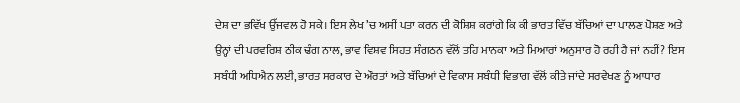ਦੇਸ਼ ਦਾ ਭਵਿੱਖ ਉੱਜਵਲ ਹੋ ਸਕੇ। ਇਸ ਲੇਖ ’ਚ ਅਸੀਂ ਪਤਾ ਕਰਨ ਦੀ ਕੋਸ਼ਿਸ਼ ਕਰਾਂਗੇ ਕਿ ਕੀ ਭਾਰਤ ਵਿੱਚ ਬੱਚਿਆਂ ਦਾ ਪਾਲਣ ਪੋਸ਼ਣ ਅਤੇ ਉਨ੍ਹਾਂ ਦੀ ਪਰਵਰਿਸ਼ ਠੀਕ ਢੰਗ ਨਾਲ, ਭਾਵ ਵਿਸ਼ਵ ਸਿਹਤ ਸੰਗਠਨ ਵੱਲੋਂ ਤਹਿ ਮਾਨਕਾ ਅਤੇ ਮਿਆਰਾਂ ਅਨੁਸਾਰ ਹੋ ਰਹੀ ਹੈ ਜਾਂ ਨਹੀਂ? ਇਸ ਸਬੰਧੀ ਅਧਿਐਨ ਲਈ, ਭਾਰਤ ਸਰਕਾਰ ਦੇ ਔਰਤਾਂ ਅਤੇ ਬੱਚਿਆਂ ਦੇ ਵਿਕਾਸ ਸਬੰਧੀ ਵਿਭਾਗ ਵੱਲੋਂ ਕੀਤੇ ਜਾਂਦੇ ਸਰਵੇਖਣ ਨੂੰ ਆਧਾਰ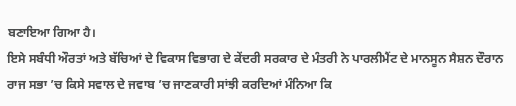ਬਣਾਇਆ ਗਿਆ ਹੈ।
ਇਸੇ ਸਬੰਧੀ ਔਰਤਾਂ ਅਤੇ ਬੱਚਿਆਂ ਦੇ ਵਿਕਾਸ ਵਿਭਾਗ ਦੇ ਕੇਂਦਰੀ ਸਰਕਾਰ ਦੇ ਮੰਤਰੀ ਨੇ ਪਾਰਲੀਮੈਂਟ ਦੇ ਮਾਨਸੂਨ ਸੈਸ਼ਨ ਦੌਰਾਨ ਰਾਜ ਸਭਾ ’ਚ ਕਿਸੇ ਸਵਾਲ ਦੇ ਜਵਾਬ ’ਚ ਜਾਣਕਾਰੀ ਸਾਂਝੀ ਕਰਦਿਆਂ ਮੰਨਿਆ ਕਿ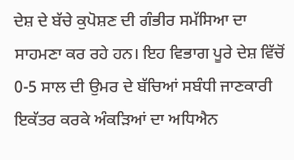ਦੇਸ਼ ਦੇ ਬੱਚੇ ਕੁਪੋਸ਼ਣ ਦੀ ਗੰਭੀਰ ਸਮੱਸਿਆ ਦਾ ਸਾਹਮਣਾ ਕਰ ਰਹੇ ਹਨ। ਇਹ ਵਿਭਾਗ ਪੂਰੇ ਦੇਸ਼ ਵਿੱਚੋਂ 0-5 ਸਾਲ ਦੀ ਉਮਰ ਦੇ ਬੱਚਿਆਂ ਸਬੰਧੀ ਜਾਣਕਾਰੀ ਇਕੱਤਰ ਕਰਕੇ ਅੰਕੜਿਆਂ ਦਾ ਅਧਿਐਨ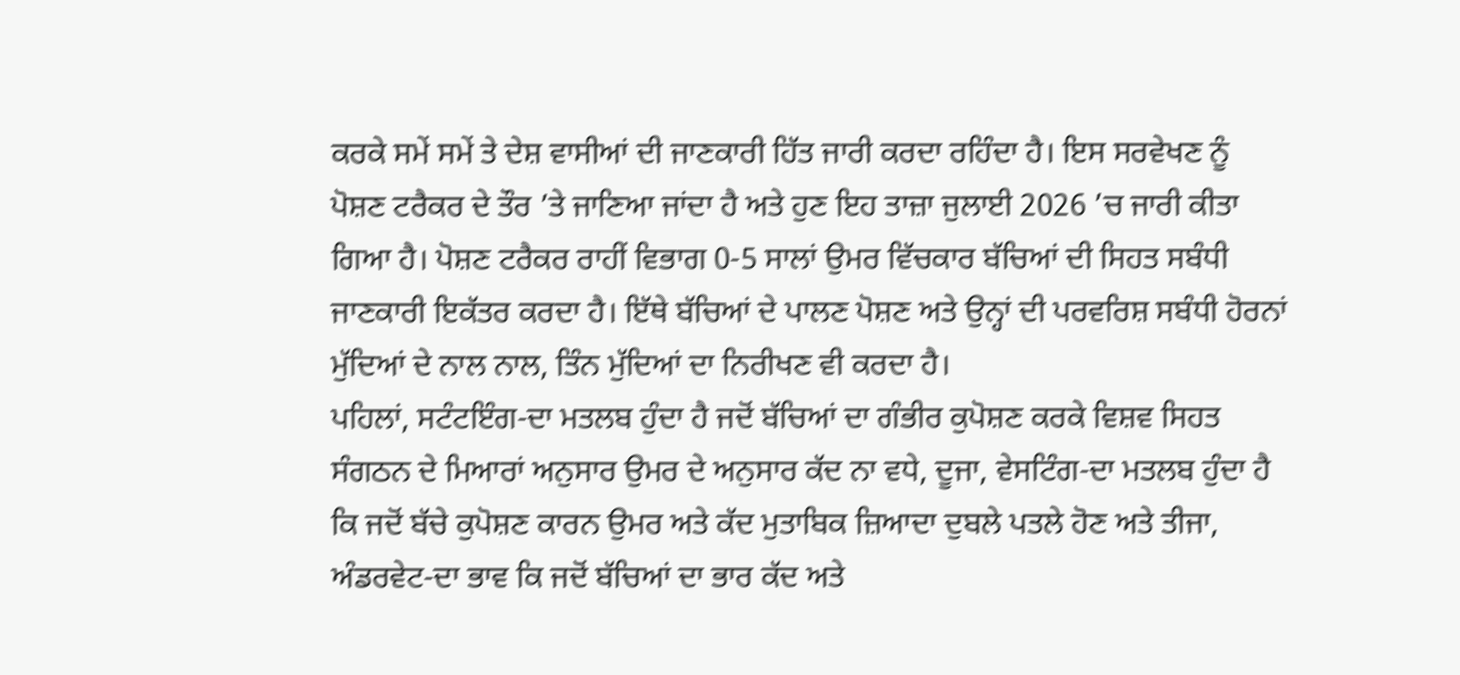ਕਰਕੇ ਸਮੇਂ ਸਮੇਂ ਤੇ ਦੇਸ਼ ਵਾਸੀਆਂ ਦੀ ਜਾਣਕਾਰੀ ਹਿੱਤ ਜਾਰੀ ਕਰਦਾ ਰਹਿੰਦਾ ਹੈ। ਇਸ ਸਰਵੇਖਣ ਨੂੰ ਪੋਸ਼ਣ ਟਰੈਕਰ ਦੇ ਤੌਰ ’ਤੇ ਜਾਣਿਆ ਜਾਂਦਾ ਹੈ ਅਤੇ ਹੁਣ ਇਹ ਤਾਜ਼ਾ ਜੁਲਾਈ 2026 ’ਚ ਜਾਰੀ ਕੀਤਾ ਗਿਆ ਹੈ। ਪੋਸ਼ਣ ਟਰੈਕਰ ਰਾਹੀਂ ਵਿਭਾਗ 0-5 ਸਾਲਾਂ ਉਮਰ ਵਿੱਚਕਾਰ ਬੱਚਿਆਂ ਦੀ ਸਿਹਤ ਸਬੰਧੀ ਜਾਣਕਾਰੀ ਇਕੱਤਰ ਕਰਦਾ ਹੈ। ਇੱਥੇ ਬੱਚਿਆਂ ਦੇ ਪਾਲਣ ਪੋਸ਼ਣ ਅਤੇ ਉਨ੍ਹਾਂ ਦੀ ਪਰਵਰਿਸ਼ ਸਬੰਧੀ ਹੋਰਨਾਂ ਮੁੱਦਿਆਂ ਦੇ ਨਾਲ ਨਾਲ, ਤਿੰਨ ਮੁੱਦਿਆਂ ਦਾ ਨਿਰੀਖਣ ਵੀ ਕਰਦਾ ਹੈ।
ਪਹਿਲਾਂ, ਸਟੰਟਇੰਗ-ਦਾ ਮਤਲਬ ਹੁੰਦਾ ਹੈ ਜਦੋਂ ਬੱਚਿਆਂ ਦਾ ਗੰਭੀਰ ਕੁਪੋਸ਼ਣ ਕਰਕੇ ਵਿਸ਼ਵ ਸਿਹਤ ਸੰਗਠਨ ਦੇ ਮਿਆਰਾਂ ਅਨੁਸਾਰ ਉਮਰ ਦੇ ਅਨੁਸਾਰ ਕੱਦ ਨਾ ਵਧੇ, ਦੂਜਾ, ਵੇਸਟਿੰਗ-ਦਾ ਮਤਲਬ ਹੁੰਦਾ ਹੈ ਕਿ ਜਦੋਂ ਬੱਚੇ ਕੁਪੋਸ਼ਣ ਕਾਰਨ ਉਮਰ ਅਤੇ ਕੱਦ ਮੁਤਾਬਿਕ ਜ਼ਿਆਦਾ ਦੁਬਲੇ ਪਤਲੇ ਹੋਣ ਅਤੇ ਤੀਜਾ, ਅੰਡਰਵੇਟ-ਦਾ ਭਾਵ ਕਿ ਜਦੋਂ ਬੱਚਿਆਂ ਦਾ ਭਾਰ ਕੱਦ ਅਤੇ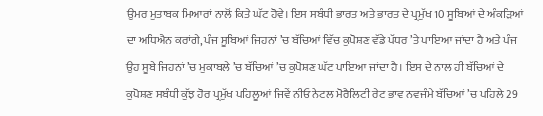ਉਮਰ ਮੁਤਾਬਕ ਮਿਆਰਾਂ ਨਾਲੋਂ ਕਿਤੇ ਘੱਟ ਹੋਵੇ। ਇਸ ਸਬੰਧੀ ਭਾਰਤ ਅਤੇ ਭਾਰਤ ਦੇ ਪ੍ਰਮੁੱਖ 10 ਸੂਬਿਆਂ ਦੇ ਅੰਕੜਿਆਂ ਦਾ ਅਧਿਐਨ ਕਰਾਂਗੇ, ਪੰਜ ਸੂਬਿਆਂ ਜਿਹਨਾਂ ’ਚ ਬੱਚਿਆਂ ਵਿੱਚ ਕੁਪੋਸ਼ਣ ਵੱਡੇ ਪੱਧਰ ’ਤੇ ਪਾਇਆ ਜਾਂਦਾ ਹੈ ਅਤੇ ਪੰਜ ਉਹ ਸੂਬੇ ਜਿਹਨਾਂ ’ਚ ਮੁਕਾਬਲੇ ’ਚ ਬੱਚਿਆਂ ’ਚ ਕੁਪੋਸ਼ਣ ਘੱਟ ਪਾਇਆ ਜਾਂਦਾ ਹੈ। ਇਸ ਦੇ ਨਾਲ ਹੀ ਬੱਚਿਆਂ ਦੇ ਕੁਪੋਸ਼ਣ ਸਬੰਧੀ ਕੁੱਝ ਹੋਰ ਪ੍ਰਮੁੱਖ ਪਹਿਲੂਆਂ ਜਿਵੇਂ ਨੀਓ ਨੇਟਲ ਮੋਰੈਲਿਟੀ ਰੇਟ ਭਾਵ ਨਵਜੰਮੇ ਬੱਚਿਆਂ ’ਚ ਪਹਿਲੇ 29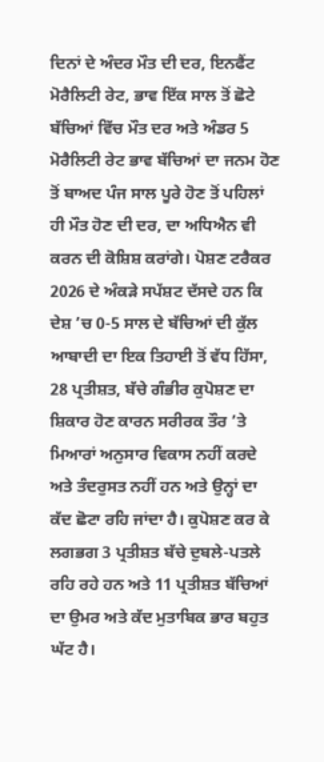ਦਿਨਾਂ ਦੇ ਅੰਦਰ ਮੌਤ ਦੀ ਦਰ, ਇਨਫੈਂਟ ਮੋਰੈਲਿਟੀ ਰੇਟ, ਭਾਵ ਇੱਕ ਸਾਲ ਤੋਂ ਛੋਟੇ ਬੱਚਿਆਂ ਵਿੱਚ ਮੌਤ ਦਰ ਅਤੇ ਅੰਡਰ 5 ਮੋਰੈਲਿਟੀ ਰੇਟ ਭਾਵ ਬੱਚਿਆਂ ਦਾ ਜਨਮ ਹੋਣ ਤੋਂ ਬਾਅਦ ਪੰਜ ਸਾਲ ਪੂਰੇ ਹੋਣ ਤੋਂ ਪਹਿਲਾਂ ਹੀ ਮੌਤ ਹੋਣ ਦੀ ਦਰ, ਦਾ ਅਧਿਐਨ ਵੀ ਕਰਨ ਦੀ ਕੋਸ਼ਿਸ਼ ਕਰਾਂਗੇ। ਪੋਸ਼ਣ ਟਰੈਕਰ 2026 ਦੇ ਅੰਕੜੇ ਸਪੱਸ਼ਟ ਦੱਸਦੇ ਹਨ ਕਿ ਦੇਸ਼ ’ਚ 0-5 ਸਾਲ ਦੇ ਬੱਚਿਆਂ ਦੀ ਕੁੱਲ ਆਬਾਦੀ ਦਾ ਇਕ ਤਿਹਾਈ ਤੋਂ ਵੱਧ ਹਿੱਸਾ, 28 ਪ੍ਰਤੀਸ਼ਤ, ਬੱਚੇ ਗੰਭੀਰ ਕੁਪੋਸ਼ਣ ਦਾ ਸ਼ਿਕਾਰ ਹੋਣ ਕਾਰਨ ਸਰੀਰਕ ਤੌਰ ’ਤੇ ਮਿਆਰਾਂ ਅਨੁਸਾਰ ਵਿਕਾਸ ਨਹੀਂ ਕਰਦੇ ਅਤੇ ਤੰਦਰੁਸਤ ਨਹੀਂ ਹਨ ਅਤੇ ਉਨ੍ਹਾਂ ਦਾ ਕੱਦ ਛੋਟਾ ਰਹਿ ਜਾਂਦਾ ਹੈ। ਕੁਪੋਸ਼ਣ ਕਰ ਕੇ ਲਗਭਗ 3 ਪ੍ਰਤੀਸ਼ਤ ਬੱਚੇ ਦੁਬਲੇ-ਪਤਲੇ ਰਹਿ ਰਹੇ ਹਨ ਅਤੇ 11 ਪ੍ਰਤੀਸ਼ਤ ਬੱਚਿਆਂ ਦਾ ਉਮਰ ਅਤੇ ਕੱਦ ਮੁਤਾਬਿਕ ਭਾਰ ਬਹੁਤ ਘੱਟ ਹੈ।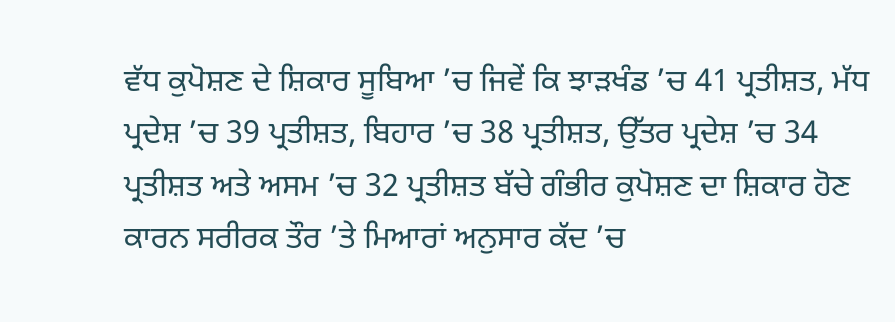ਵੱਧ ਕੁਪੋਸ਼ਣ ਦੇ ਸ਼ਿਕਾਰ ਸੂਬਿਆ ’ਚ ਜਿਵੇਂ ਕਿ ਝਾੜਖੰਡ ’ਚ 41 ਪ੍ਰਤੀਸ਼ਤ, ਮੱਧ ਪ੍ਰਦੇਸ਼ ’ਚ 39 ਪ੍ਰਤੀਸ਼ਤ, ਬਿਹਾਰ ’ਚ 38 ਪ੍ਰਤੀਸ਼ਤ, ਉੱਤਰ ਪ੍ਰਦੇਸ਼ ’ਚ 34 ਪ੍ਰਤੀਸ਼ਤ ਅਤੇ ਅਸਮ ’ਚ 32 ਪ੍ਰਤੀਸ਼ਤ ਬੱਚੇ ਗੰਭੀਰ ਕੁਪੋਸ਼ਣ ਦਾ ਸ਼ਿਕਾਰ ਹੋਣ ਕਾਰਨ ਸਰੀਰਕ ਤੌਰ ’ਤੇ ਮਿਆਰਾਂ ਅਨੁਸਾਰ ਕੱਦ ’ਚ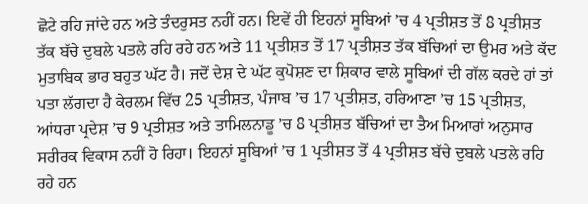ਛੋਟੇ ਰਹਿ ਜਾਂਦੇ ਹਨ ਅਤੇ ਤੰਦਰੁਸਤ ਨਹੀਂ ਹਨ। ਇਵੇਂ ਹੀ ਇਹਨਾਂ ਸੂਬਿਆਂ ’ਚ 4 ਪ੍ਰਤੀਸ਼ਤ ਤੋਂ 8 ਪ੍ਰਤੀਸ਼ਤ ਤੱਕ ਬੱਚੇ ਦੁਬਲੇ ਪਤਲੇ ਰਹਿ ਰਹੇ ਹਨ ਅਤੇ 11 ਪ੍ਰਤੀਸ਼ਤ ਤੋਂ 17 ਪ੍ਰਤੀਸ਼ਤ ਤੱਕ ਬੱਚਿਆਂ ਦਾ ਉਮਰ ਅਤੇ ਕੱਦ ਮੁਤਾਬਿਕ ਭਾਰ ਬਹੁਤ ਘੱਟ ਹੈ। ਜਦੋਂ ਦੇਸ਼ ਦੇ ਘੱਟ ਕੁਪੋਸ਼ਣ ਦਾ ਸ਼ਿਕਾਰ ਵਾਲੇ ਸੂਬਿਆਂ ਦੀ ਗੱਲ ਕਰਦੇ ਹਾਂ ਤਾਂ ਪਤਾ ਲੱਗਦਾ ਹੈ ਕੇਰਲਮ ਵਿੱਚ 25 ਪ੍ਰਤੀਸ਼ਤ, ਪੰਜਾਬ ’ਚ 17 ਪ੍ਰਤੀਸ਼ਤ, ਹਰਿਆਣਾ ’ਚ 15 ਪ੍ਰਤੀਸ਼ਤ, ਆਂਧਰਾ ਪ੍ਰਦੇਸ਼ ’ਚ 9 ਪ੍ਰਤੀਸ਼ਤ ਅਤੇ ਤਾਮਿਲਨਾਡੂ ’ਚ 8 ਪ੍ਰਤੀਸ਼ਤ ਬੱਚਿਆਂ ਦਾ ਤੈਅ ਮਿਆਰਾਂ ਅਨੁਸਾਰ ਸਰੀਰਕ ਵਿਕਾਸ ਨਹੀਂ ਹੋ ਰਿਹਾ। ਇਹਨਾਂ ਸੂਬਿਆਂ ’ਚ 1 ਪ੍ਰਤੀਸ਼ਤ ਤੋਂ 4 ਪ੍ਰਤੀਸ਼ਤ ਬੱਚੇ ਦੁਬਲੇ ਪਤਲੇ ਰਹਿ ਰਹੇ ਹਨ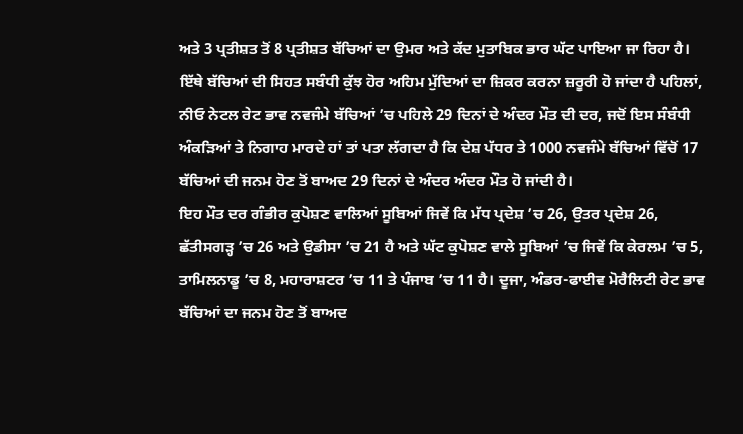ਅਤੇ 3 ਪ੍ਰਤੀਸ਼ਤ ਤੋਂ 8 ਪ੍ਰਤੀਸ਼ਤ ਬੱਚਿਆਂ ਦਾ ਉਮਰ ਅਤੇ ਕੱਦ ਮੁਤਾਬਿਕ ਭਾਰ ਘੱਟ ਪਾਇਆ ਜਾ ਰਿਹਾ ਹੈ।
ਇੱਥੇ ਬੱਚਿਆਂ ਦੀ ਸਿਹਤ ਸਬੰਧੀ ਕੁੱਝ ਹੋਰ ਅਹਿਮ ਮੁੱਦਿਆਂ ਦਾ ਜ਼ਿਕਰ ਕਰਨਾ ਜ਼ਰੂਰੀ ਹੋ ਜਾਂਦਾ ਹੈ ਪਹਿਲਾਂ, ਨੀਓ ਨੇਟਲ ਰੇਟ ਭਾਵ ਨਵਜੰਮੇ ਬੱਚਿਆਂ ’ਚ ਪਹਿਲੇ 29 ਦਿਨਾਂ ਦੇ ਅੰਦਰ ਮੌਤ ਦੀ ਦਰ, ਜਦੋਂ ਇਸ ਸੰਬੰਧੀ ਅੰਕੜਿਆਂ ਤੇ ਨਿਗਾਹ ਮਾਰਦੇ ਹਾਂ ਤਾਂ ਪਤਾ ਲੱਗਦਾ ਹੈ ਕਿ ਦੇਸ਼ ਪੱਧਰ ਤੇ 1000 ਨਵਜੰਮੇ ਬੱਚਿਆਂ ਵਿੱਚੋਂ 17 ਬੱਚਿਆਂ ਦੀ ਜਨਮ ਹੋਣ ਤੋਂ ਬਾਅਦ 29 ਦਿਨਾਂ ਦੇ ਅੰਦਰ ਅੰਦਰ ਮੌਤ ਹੋ ਜਾਂਦੀ ਹੈ।
ਇਹ ਮੌਤ ਦਰ ਗੰਭੀਰ ਕੁਪੋਸ਼ਣ ਵਾਲਿਆਂ ਸੂਬਿਆਂ ਜਿਵੇਂ ਕਿ ਮੱਧ ਪ੍ਰਦੇਸ਼ ’ਚ 26, ਉਤਰ ਪ੍ਰਦੇਸ਼ 26, ਛੱਤੀਸਗੜ੍ਹ ’ਚ 26 ਅਤੇ ਉਡੀਸਾ ’ਚ 21 ਹੈ ਅਤੇ ਘੱਟ ਕੁਪੋਸ਼ਣ ਵਾਲੇ ਸੂਬਿਆਂ ’ਚ ਜਿਵੇਂ ਕਿ ਕੇਰਲਮ ’ਚ 5, ਤਾਮਿਲਨਾਡੂ ’ਚ 8, ਮਹਾਰਾਸ਼ਟਰ ’ਚ 11 ਤੇ ਪੰਜਾਬ ’ਚ 11 ਹੈ। ਦੂਜਾ, ਅੰਡਰ-ਫਾਈਵ ਮੋਰੈਲਿਟੀ ਰੇਟ ਭਾਵ ਬੱਚਿਆਂ ਦਾ ਜਨਮ ਹੋਣ ਤੋਂ ਬਾਅਦ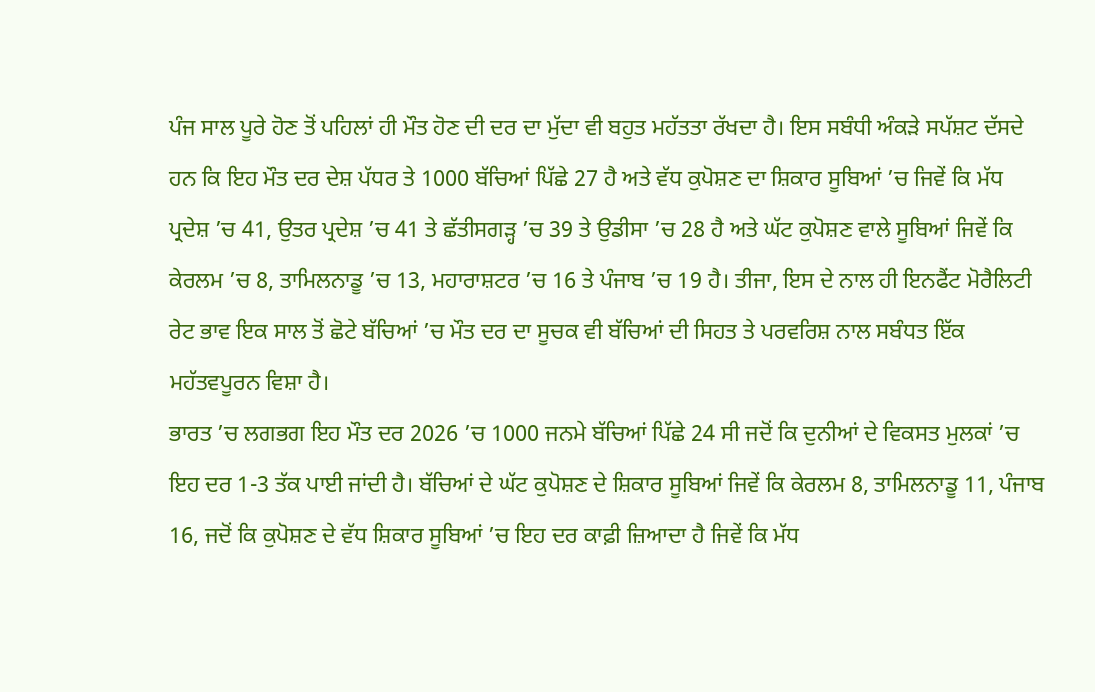ਪੰਜ ਸਾਲ ਪੂਰੇ ਹੋਣ ਤੋਂ ਪਹਿਲਾਂ ਹੀ ਮੌਤ ਹੋਣ ਦੀ ਦਰ ਦਾ ਮੁੱਦਾ ਵੀ ਬਹੁਤ ਮਹੱਤਤਾ ਰੱਖਦਾ ਹੈ। ਇਸ ਸਬੰਧੀ ਅੰਕੜੇ ਸਪੱਸ਼ਟ ਦੱਸਦੇ ਹਨ ਕਿ ਇਹ ਮੌਤ ਦਰ ਦੇਸ਼ ਪੱਧਰ ਤੇ 1000 ਬੱਚਿਆਂ ਪਿੱਛੇ 27 ਹੈ ਅਤੇ ਵੱਧ ਕੁਪੋਸ਼ਣ ਦਾ ਸ਼ਿਕਾਰ ਸੂਬਿਆਂ ’ਚ ਜਿਵੇਂ ਕਿ ਮੱਧ ਪ੍ਰਦੇਸ਼ ’ਚ 41, ਉਤਰ ਪ੍ਰਦੇਸ਼ ’ਚ 41 ਤੇ ਛੱਤੀਸਗੜ੍ਹ ’ਚ 39 ਤੇ ਉਡੀਸਾ ’ਚ 28 ਹੈ ਅਤੇ ਘੱਟ ਕੁਪੋਸ਼ਣ ਵਾਲੇ ਸੂਬਿਆਂ ਜਿਵੇਂ ਕਿ ਕੇਰਲਮ ’ਚ 8, ਤਾਮਿਲਨਾਡੂ ’ਚ 13, ਮਹਾਰਾਸ਼ਟਰ ’ਚ 16 ਤੇ ਪੰਜਾਬ ’ਚ 19 ਹੈ। ਤੀਜਾ, ਇਸ ਦੇ ਨਾਲ ਹੀ ਇਨਫੈਂਟ ਮੋਰੈਲਿਟੀ ਰੇਟ ਭਾਵ ਇਕ ਸਾਲ ਤੋਂ ਛੋਟੇ ਬੱਚਿਆਂ ’ਚ ਮੌਤ ਦਰ ਦਾ ਸੂਚਕ ਵੀ ਬੱਚਿਆਂ ਦੀ ਸਿਹਤ ਤੇ ਪਰਵਰਿਸ਼ ਨਾਲ ਸਬੰਧਤ ਇੱਕ ਮਹੱਤਵਪੂਰਨ ਵਿਸ਼ਾ ਹੈ।
ਭਾਰਤ ’ਚ ਲਗਭਗ ਇਹ ਮੌਤ ਦਰ 2026 ’ਚ 1000 ਜਨਮੇ ਬੱਚਿਆਂ ਪਿੱਛੇ 24 ਸੀ ਜਦੋਂ ਕਿ ਦੁਨੀਆਂ ਦੇ ਵਿਕਸਤ ਮੁਲਕਾਂ ’ਚ ਇਹ ਦਰ 1-3 ਤੱਕ ਪਾਈ ਜਾਂਦੀ ਹੈ। ਬੱਚਿਆਂ ਦੇ ਘੱਟ ਕੁਪੋਸ਼ਣ ਦੇ ਸ਼ਿਕਾਰ ਸੂਬਿਆਂ ਜਿਵੇਂ ਕਿ ਕੇਰਲਮ 8, ਤਾਮਿਲਨਾਡੂ 11, ਪੰਜਾਬ 16, ਜਦੋਂ ਕਿ ਕੁਪੋਸ਼ਣ ਦੇ ਵੱਧ ਸ਼ਿਕਾਰ ਸੂਬਿਆਂ ’ਚ ਇਹ ਦਰ ਕਾਫ਼ੀ ਜ਼ਿਆਦਾ ਹੈ ਜਿਵੇਂ ਕਿ ਮੱਧ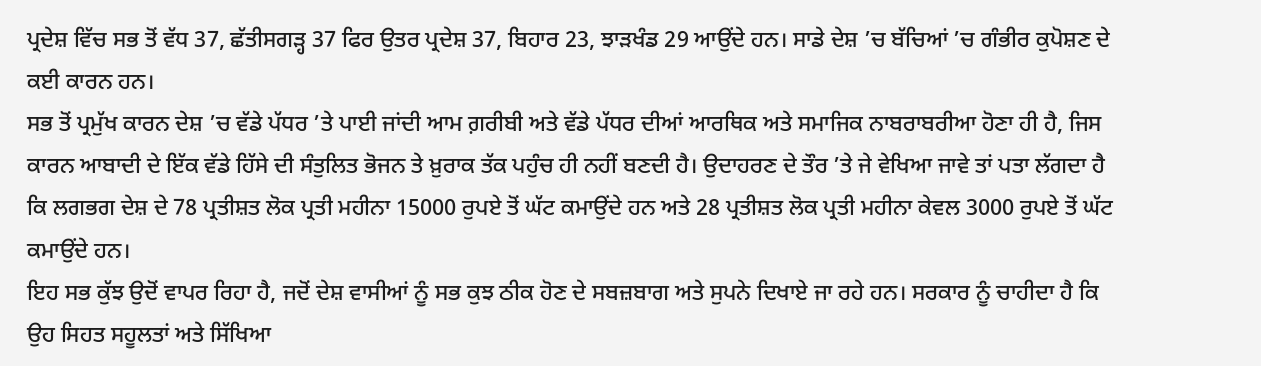ਪ੍ਰਦੇਸ਼ ਵਿੱਚ ਸਭ ਤੋਂ ਵੱਧ 37, ਛੱਤੀਸਗੜ੍ਹ 37 ਫਿਰ ਉਤਰ ਪ੍ਰਦੇਸ਼ 37, ਬਿਹਾਰ 23, ਝਾੜਖੰਡ 29 ਆਉਂਦੇ ਹਨ। ਸਾਡੇ ਦੇਸ਼ ’ਚ ਬੱਚਿਆਂ ’ਚ ਗੰਭੀਰ ਕੁਪੋਸ਼ਣ ਦੇ ਕਈ ਕਾਰਨ ਹਨ।
ਸਭ ਤੋਂ ਪ੍ਰਮੁੱਖ ਕਾਰਨ ਦੇਸ਼ ’ਚ ਵੱਡੇ ਪੱਧਰ ’ਤੇ ਪਾਈ ਜਾਂਦੀ ਆਮ ਗ਼ਰੀਬੀ ਅਤੇ ਵੱਡੇ ਪੱਧਰ ਦੀਆਂ ਆਰਥਿਕ ਅਤੇ ਸਮਾਜਿਕ ਨਾਬਰਾਬਰੀਆ ਹੋਣਾ ਹੀ ਹੈ, ਜਿਸ ਕਾਰਨ ਆਬਾਦੀ ਦੇ ਇੱਕ ਵੱਡੇ ਹਿੱਸੇ ਦੀ ਸੰਤੁਲਿਤ ਭੋਜਨ ਤੇ ਖ਼ੁਰਾਕ ਤੱਕ ਪਹੁੰਚ ਹੀ ਨਹੀਂ ਬਣਦੀ ਹੈ। ਉਦਾਹਰਣ ਦੇ ਤੌਰ ’ਤੇ ਜੇ ਵੇਖਿਆ ਜਾਵੇ ਤਾਂ ਪਤਾ ਲੱਗਦਾ ਹੈ ਕਿ ਲਗਭਗ ਦੇਸ਼ ਦੇ 78 ਪ੍ਰਤੀਸ਼ਤ ਲੋਕ ਪ੍ਰਤੀ ਮਹੀਨਾ 15000 ਰੁਪਏ ਤੋਂ ਘੱਟ ਕਮਾਉਂਦੇ ਹਨ ਅਤੇ 28 ਪ੍ਰਤੀਸ਼ਤ ਲੋਕ ਪ੍ਰਤੀ ਮਹੀਨਾ ਕੇਵਲ 3000 ਰੁਪਏ ਤੋਂ ਘੱਟ ਕਮਾਉਂਦੇ ਹਨ।
ਇਹ ਸਭ ਕੁੱਝ ਉਦੋਂ ਵਾਪਰ ਰਿਹਾ ਹੈ, ਜਦੋਂ ਦੇਸ਼ ਵਾਸੀਆਂ ਨੂੰ ਸਭ ਕੁਝ ਠੀਕ ਹੋਣ ਦੇ ਸਬਜ਼ਬਾਗ ਅਤੇ ਸੁਪਨੇ ਦਿਖਾਏ ਜਾ ਰਹੇ ਹਨ। ਸਰਕਾਰ ਨੂੰ ਚਾਹੀਦਾ ਹੈ ਕਿ ਉਹ ਸਿਹਤ ਸਹੂਲਤਾਂ ਅਤੇ ਸਿੱਖਿਆ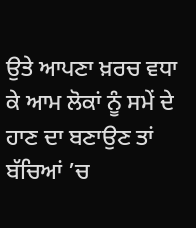ਉਤੇ ਆਪਣਾ ਖ਼ਰਚ ਵਧਾ ਕੇ ਆਮ ਲੋਕਾਂ ਨੂੰ ਸਮੇਂ ਦੇ ਹਾਣ ਦਾ ਬਣਾਉਣ ਤਾਂ ਬੱਚਿਆਂ ’ਚ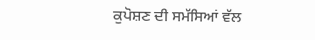ਕੁਪੋਸ਼ਣ ਦੀ ਸਮੱਸਿਆਂ ਵੱਲ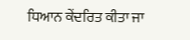ਧਿਆਨ ਕੇਂਦਰਿਤ ਕੀਤਾ ਜਾ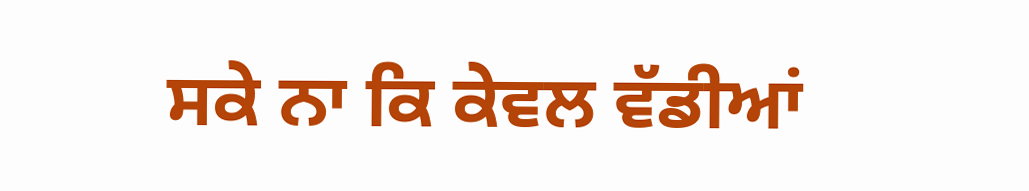ਸਕੇ ਨਾ ਕਿ ਕੇਵਲ ਵੱਡੀਆਂ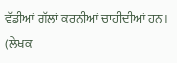ਵੱਡੀਆਂ ਗੱਲਾਂ ਕਰਨੀਆਂ ਚਾਹੀਦੀਆਂ ਹਨ।
(ਲੇਖਕ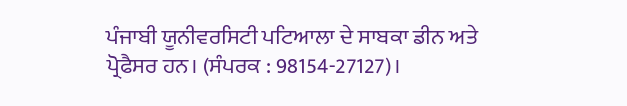ਪੰਜਾਬੀ ਯੂਨੀਵਰਸਿਟੀ ਪਟਿਆਲਾ ਦੇ ਸਾਬਕਾ ਡੀਨ ਅਤੇ ਪ੍ਰੋਫੈਸਰ ਹਨ। (ਸੰਪਰਕ : 98154-27127)।